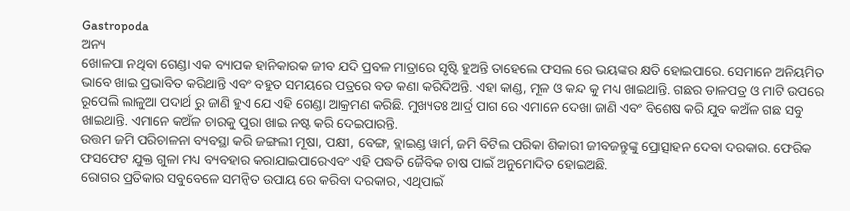Gastropoda
ଅନ୍ୟ
ଖୋଳପା ନଥିବା ଗେଣ୍ଡା ଏକ ବ୍ୟାପକ ହାନିକାରକ ଜୀବ ଯଦି ପ୍ରବଳ ମାତ୍ରାରେ ସୃଷ୍ଟି ହୁଅନ୍ତି ତାହେଲେ ଫସଲ ରେ ଭୟଙ୍କର କ୍ଷତି ହୋଇପାରେ. ସେମାନେ ଅନିୟମିତ ଭାବେ ଖାଇ ପ୍ରଭାବିତ କରିଥାନ୍ତି ଏବଂ ବହୁତ ସମୟରେ ପତ୍ରରେ ବଡ କଣା କରିଦିଅନ୍ତି. ଏହା କାଣ୍ଡ, ମୂଳ ଓ କନ୍ଦ କୁ ମଧ୍ୟ ଖାଇଥାନ୍ତି. ଗଛର ଡାଳପତ୍ର ଓ ମାଟି ଉପରେ ରୂପେଲି ଲାଳୁଆ ପଦାର୍ଥ ରୁ ଜାଣି ହୁଏ ଯେ ଏହି ଗେଣ୍ଡା ଆକ୍ରମଣ କରିଛି. ମୁଖ୍ୟତଃ ଆର୍ଦ୍ର ପାଗ ରେ ଏମାନେ ଦେଖା ଜାଣି ଏବଂ ବିଶେଷ କରି ଯୁବ କଅଁଳ ଗଛ ସବୁ ଖାଇଥାନ୍ତି. ଏମାନେ କଅଁଳ ଚାରକୁ ପୁରା ଖାଇ ନଷ୍ଟ କରି ଦେଇପାରନ୍ତି.
ଉତ୍ତମ ଜମି ପରିଚାଳନା ବ୍ୟବସ୍ଥା କରି ଜଙ୍ଗଲୀ ମୂଷା, ପକ୍ଷୀ, ବେଙ୍ଗ, ବ୍ଲାଇଣ୍ଡ ୱାର୍ମ, ଜମି ବିଟିଲ ପରିକା ଶିକାରୀ ଜୀବଜନ୍ତୁଙ୍କୁ ପ୍ରୋତ୍ସାହନ ଦେବା ଦରକାର. ଫେରିକ ଫସଫେଟ ଯୁକ୍ତ ଗୁଳା ମଧ୍ୟ ବ୍ୟବହାର କରାଯାଇପାରେଏବଂ ଏହି ପଦ୍ଧତି ଜୈବିକ ଚାଷ ପାଇଁ ଅନୁମୋଦିତ ହୋଇଅଛି.
ରୋଗର ପ୍ରତିକାର ସବୁବେଳେ ସମନ୍ବିତ ଉପାୟ ରେ କରିବା ଦରକାର, ଏଥିପାଇଁ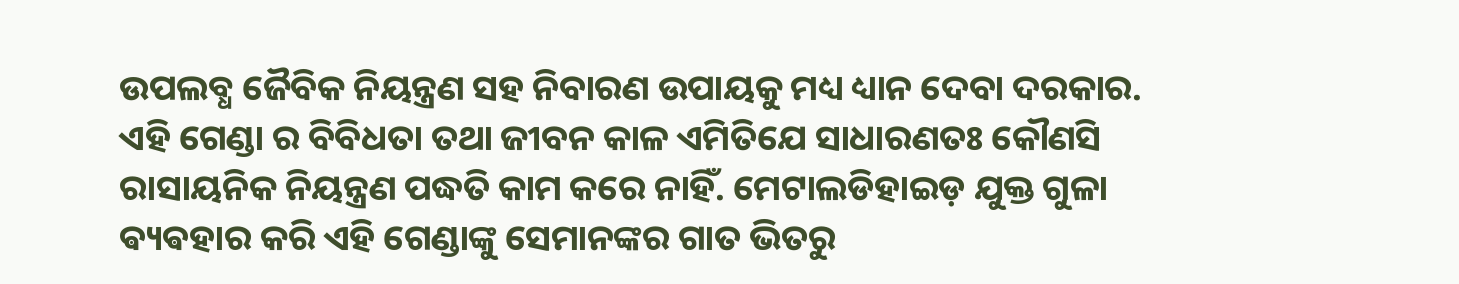ଉପଲବ୍ଧ ଜୈବିକ ନିୟନ୍ତ୍ରଣ ସହ ନିବାରଣ ଉପାୟକୁ ମଧ୍ୟ ଧ୍ୟାନ ଦେବା ଦରକାର. ଏହି ଗେଣ୍ଡା ର ବିବିଧତା ତଥା ଜୀବନ କାଳ ଏମିତିଯେ ସାଧାରଣତଃ କୌଣସି ରାସାୟନିକ ନିୟନ୍ତ୍ରଣ ପଦ୍ଧତି କାମ କରେ ନାହିଁ. ମେଟାଲଡିହାଇଡ଼ ଯୁକ୍ତ ଗୁଳା ଵ୍ୟଵହାର କରି ଏହି ଗେଣ୍ଡାଙ୍କୁ ସେମାନଙ୍କର ଗାତ ଭିତରୁ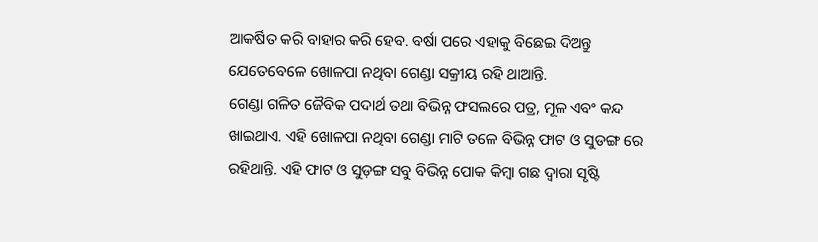ଆକର୍ଷିତ କରି ବାହାର କରି ହେବ. ବର୍ଷା ପରେ ଏହାକୁ ବିଛେଇ ଦିଅନ୍ତୁ ଯେତେବେଳେ ଖୋଳପା ନଥିବା ଗେଣ୍ଡା ସକ୍ରୀୟ ରହି ଥାଆନ୍ତି.
ଗେଣ୍ଡା ଗଳିତ ଜୈବିକ ପଦାର୍ଥ ତଥା ବିଭିନ୍ନ ଫସଲରେ ପତ୍ର, ମୂଳ ଏବଂ କନ୍ଦ ଖାଇଥାଏ. ଏହି ଖୋଳପା ନଥିବା ଗେଣ୍ଡା ମାଟି ତଳେ ବିଭିନ୍ନ ଫାଟ ଓ ସୁଡଙ୍ଗ ରେ ରହିଥାନ୍ତି. ଏହି ଫାଟ ଓ ସୁଡ଼ଙ୍ଗ ସବୁ ବିଭିନ୍ନ ପୋକ କିମ୍ବା ଗଛ ଦ୍ୱାରା ସୃଷ୍ଟି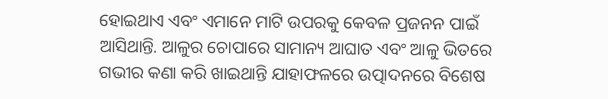ହୋଇଥାଏ ଏବଂ ଏମାନେ ମାଟି ଉପରକୁ କେବଳ ପ୍ରଜନନ ପାଇଁ ଆସିଥାନ୍ତି. ଆଳୁର ଚୋପାରେ ସାମାନ୍ୟ ଆଘାତ ଏବଂ ଆଳୁ ଭିତରେ ଗଭୀର କଣା କରି ଖାଇଥାନ୍ତି ଯାହାଫଳରେ ଉତ୍ପାଦନରେ ବିଶେଷ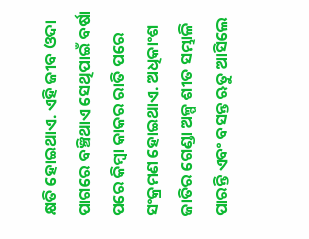କ୍ଷତି ହୋଇଥାଏ. ଏହି ଜୀବ ଓଦା ପାଗରେ ବଞ୍ଚିଥାଏ ସେଥିପାଇଁ ବର୍ଷା ପରେ କିମ୍ବା କାକର ରାତି ପରେ ସଂକ୍ରମଣ ହୋଇଥାଏ. ଅଧିକାଂଶ ଜାତିର ଗେଣ୍ଡା ଅଳ୍ପ ଶୀତ ସମ୍ଭାଳି ପାରନ୍ତି ଏବଂ ବସନ୍ତ ଋତୁ ଆସିଲେ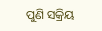ପୁଣି ସକ୍ରିୟ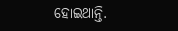ହୋଇଥାନ୍ତି.